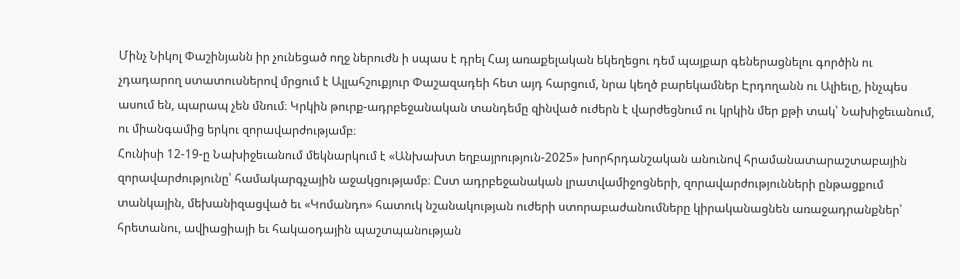Մինչ Նիկոլ Փաշինյանն իր չունեցած ողջ ներուժն ի սպաս է դրել Հայ առաքելական եկեղեցու դեմ պայքար գեներացնելու գործին ու չդադարող ստատուսներով մրցում է Ալլահշուքյուր Փաշազադեի հետ այդ հարցում, նրա կեղծ բարեկամներ Էրդողանն ու Ալիեւը, ինչպես ասում են, պարապ չեն մնում։ Կրկին թուրք-ադրբեջանական տանդեմը զինված ուժերն է վարժեցնում ու կրկին մեր քթի տակ՝ Նախիջեւանում, ու միանգամից երկու զորավարժությամբ։
Հունիսի 12-19-ը Նախիջեւանում մեկնարկում է «Անխախտ եղբայրություն-2025» խորհրդանշական անունով հրամանատարաշտաբային զորավարժությունը՝ համակարգչային աջակցությամբ։ Ըստ ադրբեջանական լրատվամիջոցների, զորավարժությունների ընթացքում տանկային, մեխանիզացված եւ «Կոմանդո» հատուկ նշանակության ուժերի ստորաբաժանումները կիրականացնեն առաջադրանքներ՝ հրետանու, ավիացիայի եւ հակաօդային պաշտպանության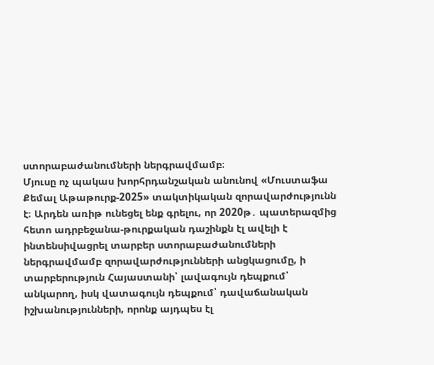ստորաբաժանումների ներգրավմամբ։
Մյուսը ոչ պակաս խորհրդանշական անունով «Մուստաֆա Քեմալ Աթաթուրք-2025» տակտիկական զորավարժությունն է։ Արդեն առիթ ունեցել ենք գրելու, որ 2020թ․ պատերազմից հետո ադրբեջանա-թուրքական դաշինքն էլ ավելի է ինտենսիվացրել տարբեր ստորաբաժանումների ներգրավմամբ զորավարժությունների անցկացումը, ի տարբերություն Հայաստանի՝ լավագույն դեպքում՝ անկարող, իսկ վատագույն դեպքում՝ դավաճանական իշխանությունների, որոնք այդպես էլ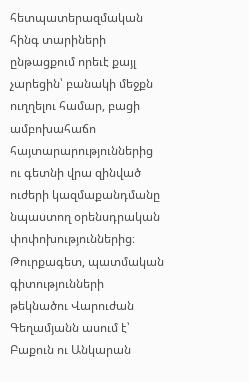հետպատերազմական հինգ տարիների ընթացքում որեւէ քայլ չարեցին՝ բանակի մեջքն ուղղելու համար, բացի ամբոխահաճո հայտարարություններից ու գետնի վրա զինված ուժերի կազմաքանդմանը նպաստող օրենսդրական փոփոխություններից։
Թուրքագետ, պատմական գիտությունների թեկնածու Վարուժան Գեղամյանն ասում է՝ Բաքուն ու Անկարան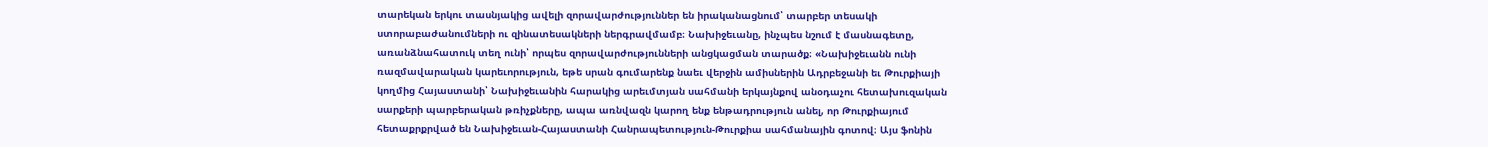տարեկան երկու տասնյակից ավելի զորավարժություններ են իրականացնում՝ տարբեր տեսակի ստորաբաժանումների ու զինատեսակների ներգրավմամբ։ Նախիջեւանը, ինչպես նշում է մասնագետը, առանձնահատուկ տեղ ունի՝ որպես զորավարժությունների անցկացման տարածք։ «Նախիջեւանն ունի ռազմավարական կարեւորություն, եթե սրան գումարենք նաեւ վերջին ամիսներին Ադրբեջանի եւ Թուրքիայի կողմից Հայաստանի՝ Նախիջեւանին հարակից արեւմտյան սահմանի երկայնքով անօդաչու հետախուզական սարքերի պարբերական թռիչքները, ապա առնվազն կարող ենք ենթադրություն անել, որ Թուրքիայում հետաքրքրված են Նախիջեւան-Հայաստանի Հանրապետություն-Թուրքիա սահմանային գոտով։ Այս ֆոնին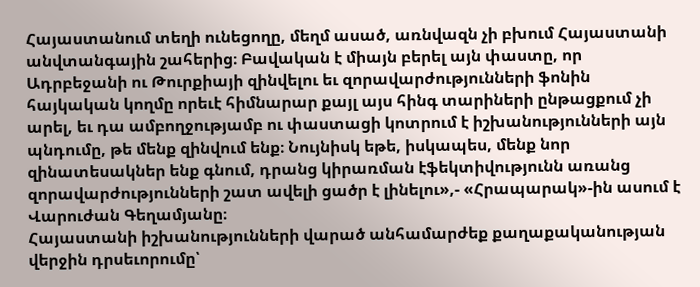Հայաստանում տեղի ունեցողը, մեղմ ասած, առնվազն չի բխում Հայաստանի անվտանգային շահերից։ Բավական է միայն բերել այն փաստը, որ Ադրբեջանի ու Թուրքիայի զինվելու եւ զորավարժությունների ֆոնին հայկական կողմը որեւէ հիմնարար քայլ այս հինգ տարիների ընթացքում չի արել, եւ դա ամբողջությամբ ու փաստացի կոտրում է իշխանությունների այն պնդումը, թե մենք զինվում ենք։ Նույնիսկ եթե, իսկապես, մենք նոր զինատեսակներ ենք գնում, դրանց կիրառման էֆեկտիվությունն առանց զորավարժությունների շատ ավելի ցածր է լինելու»,- «Հրապարակ»-ին ասում է Վարուժան Գեղամյանը։
Հայաստանի իշխանությունների վարած անհամարժեք քաղաքականության վերջին դրսեւորումը՝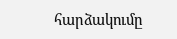հարձակումը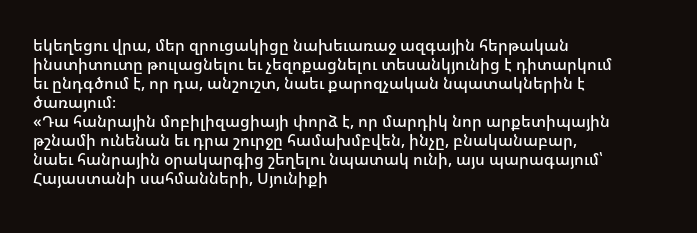եկեղեցու վրա, մեր զրուցակիցը նախեւառաջ ազգային հերթական ինստիտուտը թուլացնելու եւ չեզոքացնելու տեսանկյունից է դիտարկում եւ ընդգծում է, որ դա, անշուշտ, նաեւ քարոզչական նպատակներին է ծառայում։
«Դա հանրային մոբիլիզացիայի փորձ է, որ մարդիկ նոր արքետիպային թշնամի ունենան եւ դրա շուրջը համախմբվեն, ինչը, բնականաբար, նաեւ հանրային օրակարգից շեղելու նպատակ ունի, այս պարագայում՝ Հայաստանի սահմանների, Սյունիքի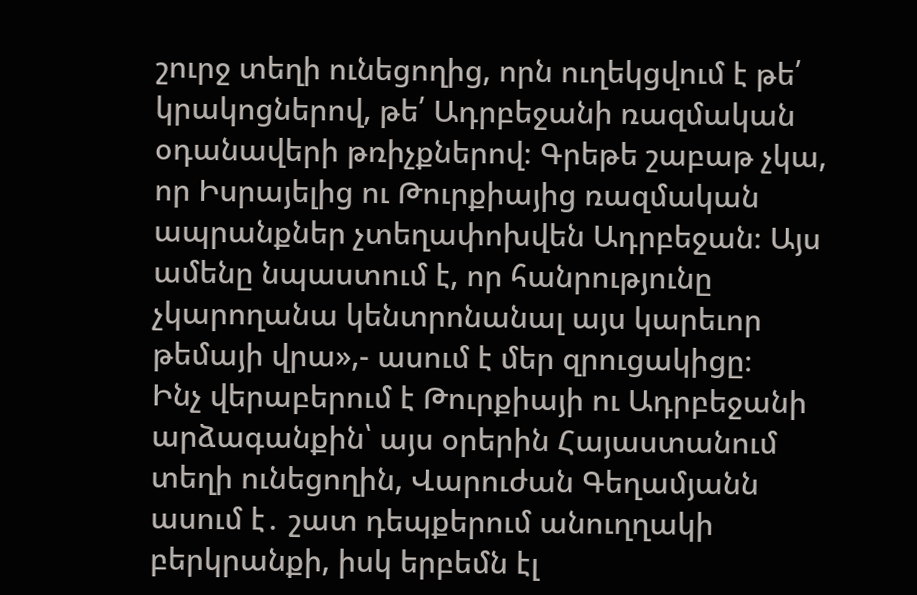շուրջ տեղի ունեցողից, որն ուղեկցվում է թե՛ կրակոցներով, թե՛ Ադրբեջանի ռազմական օդանավերի թռիչքներով։ Գրեթե շաբաթ չկա, որ Իսրայելից ու Թուրքիայից ռազմական ապրանքներ չտեղափոխվեն Ադրբեջան։ Այս ամենը նպաստում է, որ հանրությունը չկարողանա կենտրոնանալ այս կարեւոր թեմայի վրա»,- ասում է մեր զրուցակիցը։
Ինչ վերաբերում է Թուրքիայի ու Ադրբեջանի արձագանքին՝ այս օրերին Հայաստանում տեղի ունեցողին, Վարուժան Գեղամյանն ասում է․ շատ դեպքերում անուղղակի բերկրանքի, իսկ երբեմն էլ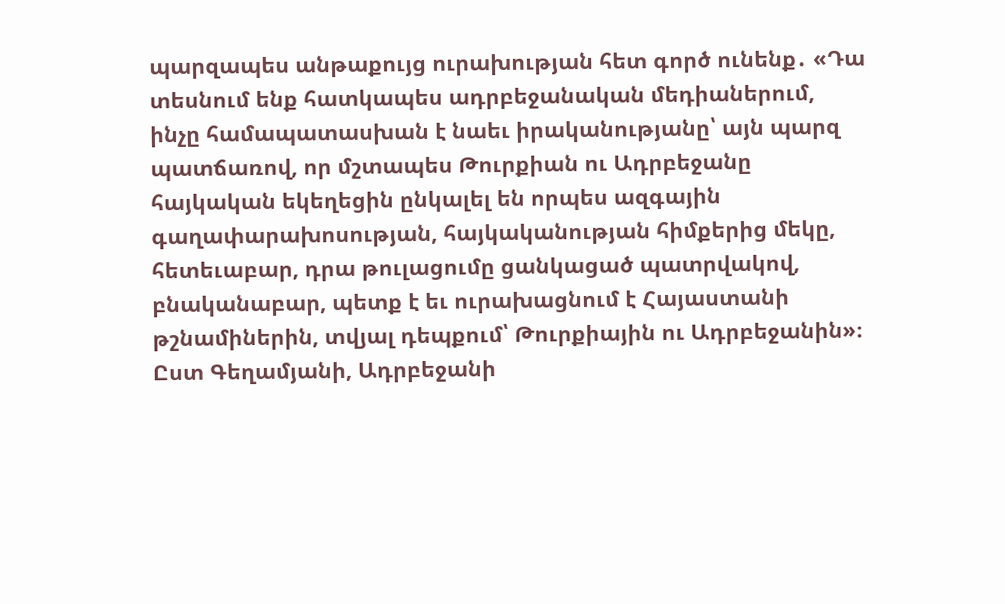պարզապես անթաքույց ուրախության հետ գործ ունենք․ «Դա տեսնում ենք հատկապես ադրբեջանական մեդիաներում, ինչը համապատասխան է նաեւ իրականությանը՝ այն պարզ պատճառով, որ մշտապես Թուրքիան ու Ադրբեջանը հայկական եկեղեցին ընկալել են որպես ազգային գաղափարախոսության, հայկականության հիմքերից մեկը, հետեւաբար, դրա թուլացումը ցանկացած պատրվակով, բնականաբար, պետք է եւ ուրախացնում է Հայաստանի թշնամիներին, տվյալ դեպքում՝ Թուրքիային ու Ադրբեջանին»։
Ըստ Գեղամյանի, Ադրբեջանի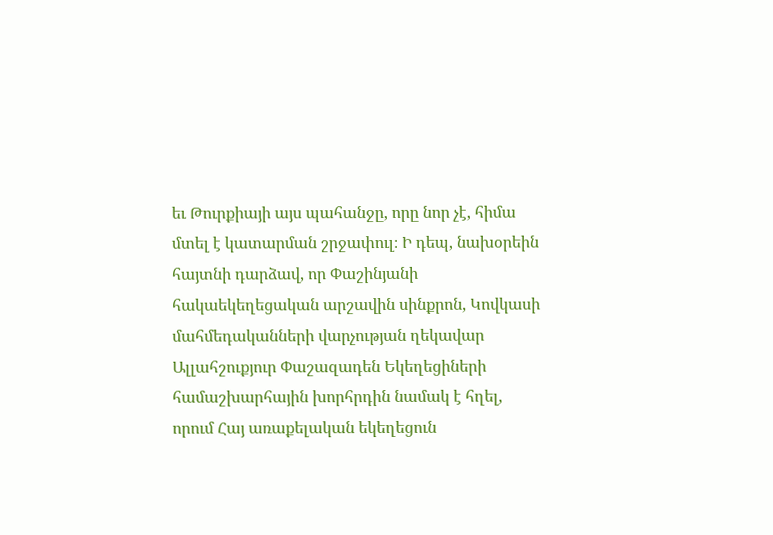եւ Թուրքիայի այս պահանջը, որը նոր չէ, հիմա մտել է կատարման շրջափուլ։ Ի դեպ, նախօրեին հայտնի դարձավ, որ Փաշինյանի հակաեկեղեցական արշավին սինքրոն, Կովկասի մահմեդականների վարչության ղեկավար Ալլահշուքյուր Փաշազադեն Եկեղեցիների համաշխարհային խորհրդին նամակ է հղել, որում Հայ առաքելական եկեղեցուն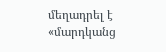մեղադրել է «մարդկանց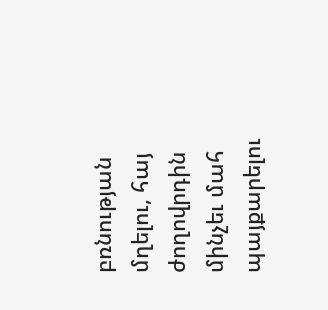բռնության մղելու, հայ ժողովրդին մինչեւ մահ պայքարելու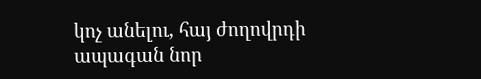կոչ անելու, հայ ժողովրդի ապագան նոր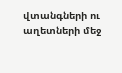վտանգների ու աղետների մեջ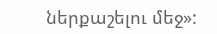ներքաշելու մեջ»: